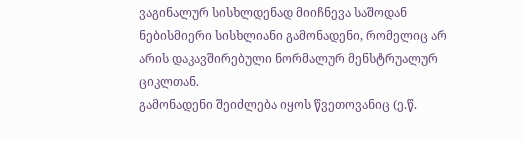ვაგინალურ სისხლდენად მიიჩნევა საშოდან ნებისმიერი სისხლიანი გამონადენი, რომელიც არ არის დაკავშირებული ნორმალურ მენსტრუალურ ციკლთან.
გამონადენი შეიძლება იყოს წვეთოვანიც (ე.წ.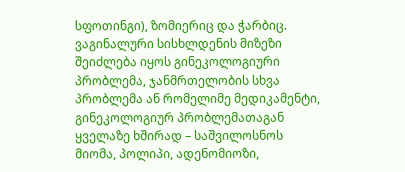სფოთინგი), ზომიერიც და ჭარბიც.
ვაგინალური სისხლდენის მიზეზი შეიძლება იყოს გინეკოლოგიური პრობლემა, ჯანმრთელობის სხვა პრობლემა ან რომელიმე მედიკამენტი, გინეკოლოგიურ პრობლემათაგან ყველაზე ხშირად – საშვილოსნოს მიომა, პოლიპი, ადენომიოზი,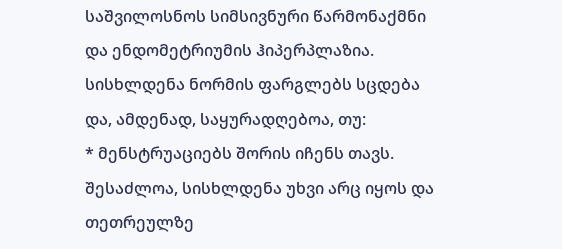საშვილოსნოს სიმსივნური წარმონაქმნი და ენდომეტრიუმის ჰიპერპლაზია.
სისხლდენა ნორმის ფარგლებს სცდება და, ამდენად, საყურადღებოა, თუ:
* მენსტრუაციებს შორის იჩენს თავს. შესაძლოა, სისხლდენა უხვი არც იყოს და თეთრეულზე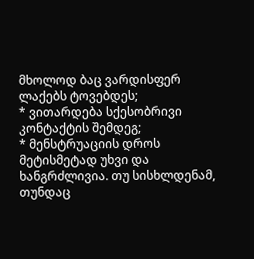მხოლოდ ბაც ვარდისფერ ლაქებს ტოვებდეს;
* ვითარდება სქესობრივი კონტაქტის შემდეგ;
* მენსტრუაციის დროს მეტისმეტად უხვი და ხანგრძლივია. თუ სისხლდენამ, თუნდაც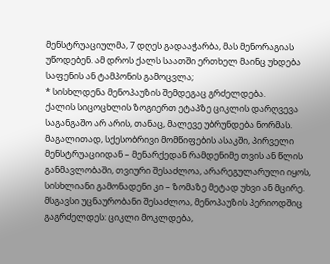მენსტრუაციულმა, 7 დღეს გადააჭარბა, მას მენორაგიას უწოდებენ. ამ დროს ქალს საათში ერთხელ მაინც უხდება საფენის ან ტამპონის გამოცვლა;
* სისხლდენა მენოპაუზის შემდეგაც გრძელდება.
ქალის სიცოცხლის ზოგიერთ ეტაპზე ციკლის დარღვევა საგანგაშო არ არის, თანაც, მალევე უბრუნდება ნორმას. მაგალითად, სქესობრივი მომწიფების ასაკში, პირველი მენსტრუაციიდან – მენარქედან რამდენიმე თვის ან წლის განმავლობაში, თვიური შესაძლოა, არარეგულარული იყოს, სისხლიანი გამონადენი კი – ზომაზე მეტად უხვი ან მცირე. მსგავსი უცნაურობანი შესაძლოა, მენოპაუზის პერიოდშიც გაგრძელდეს: ციკლი მოკლდება,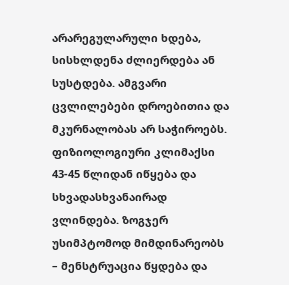არარეგულარული ხდება, სისხლდენა ძლიერდება ან სუსტდება. ამგვარი ცვლილებები დროებითია და მკურნალობას არ საჭიროებს.
ფიზიოლოგიური კლიმაქსი 43-45 წლიდან იწყება და სხვადასხვანაირად ვლინდება. ზოგჯერ უსიმპტომოდ მიმდინარეობს – მენსტრუაცია წყდება და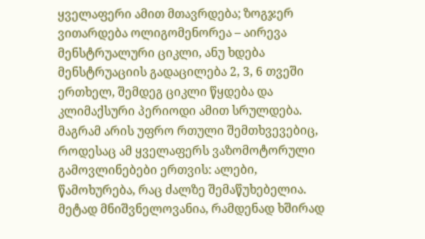ყველაფერი ამით მთავრდება; ზოგჯერ ვითარდება ოლიგომენორეა – აირევა მენსტრუალური ციკლი, ანუ ხდება მენსტრუაციის გადაცილება 2, 3, 6 თვეში ერთხელ, შემდეგ ციკლი წყდება და კლიმაქსური პერიოდი ამით სრულდება.
მაგრამ არის უფრო რთული შემთხვევებიც, როდესაც ამ ყველაფერს ვაზომოტორული გამოვლინებები ერთვის: ალები, წამოხურება, რაც ძალზე შემაწუხებელია. მეტად მნიშვნელოვანია, რამდენად ხშირად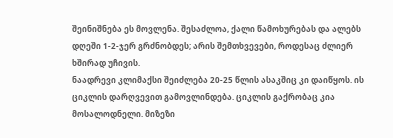შეინიშნება ეს მოვლენა. შესაძლოა, ქალი წამოხურებას და ალებს დღეში 1-2-ჯერ გრძნობდეს; არის შემთხვევები, როდესაც ძლიერ ხშირად უჩივის.
ნაადრევი კლიმაქსი შეიძლება 20-25 წლის ასაკშიც კი დაიწყოს. ის ციკლის დარღვევით გამოვლინდება. ციკლის გაქრობაც კია მოსალოდნელი. მიზეზი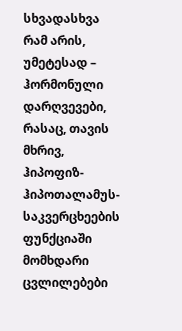სხვადასხვა რამ არის, უმეტესად – ჰორმონული დარღვევები, რასაც, თავის მხრივ, ჰიპოფიზ-ჰიპოთალამუს-საკვერცხეების ფუნქციაში მომხდარი ცვლილებები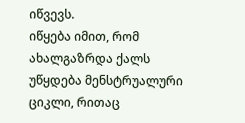იწვევს.
იწყება იმით, რომ ახალგაზრდა ქალს უწყდება მენსტრუალური ციკლი, რითაც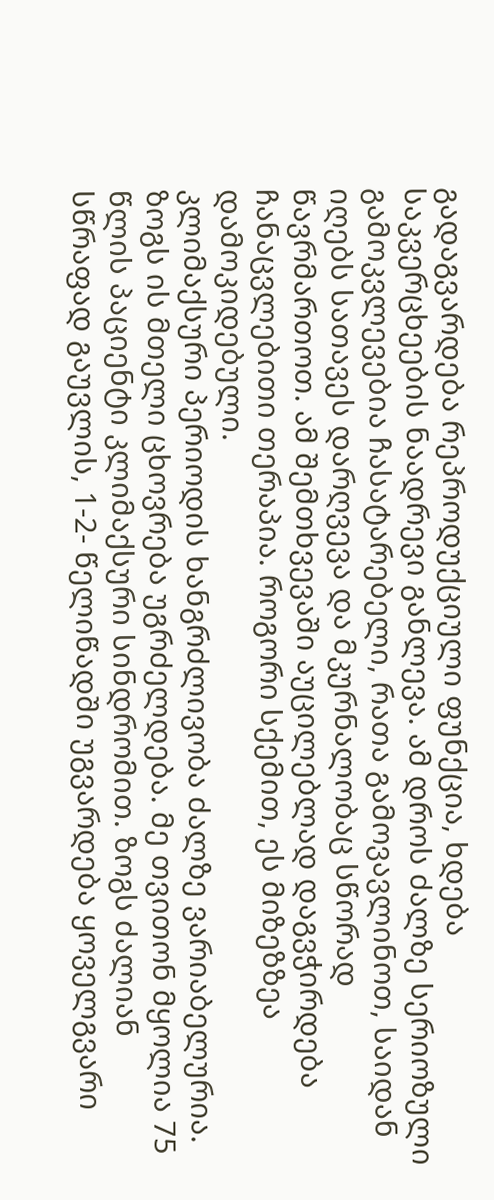გადაგვარდება რეპროდუქციული ფუნქცია, ხდება საკვერცხეების ნაადრევი განლევა. ამ დროს ძალზე სერიოზული გამოკვლევებია ჩასატარებელი, რათა გამოვავლინოთ, საიდან იღებს სათავეს დარღვევა და მკურნალობაც სწორად წავრმართოთ. ამ შემთხვევაში აუცილებლად დაგვჭირდება ჩანაცვლებითი თერაპია. როგორი სქემით, ეს მიზეზზეა დამოკიდებული.
კლიმაქსური პერიოდის ხანგრძლივობა ძალზე ვარიაბელურია. ზოგს ის მთელი ცხოვრება უგრძელდება. მე თვითონ მყოლია 75 წლის პაციენტი კლიმაქსური სინდრომით. ზოგს ძალიან სწრაფად გაუვლის, 1-2- წელიწადში უგვარდება ყოველგვარი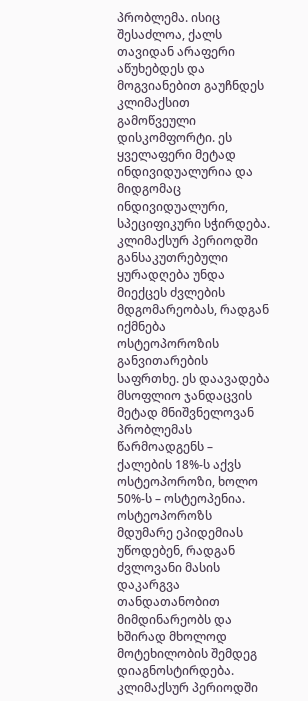პრობლემა. ისიც შესაძლოა, ქალს თავიდან არაფერი აწუხებდეს და მოგვიანებით გაუჩნდეს კლიმაქსით გამოწვეული დისკომფორტი. ეს ყველაფერი მეტად ინდივიდუალურია და მიდგომაც ინდივიდუალური, სპეციფიკური სჭირდება.
კლიმაქსურ პერიოდში განსაკუთრებული ყურადღება უნდა მიექცეს ძვლების მდგომარეობას, რადგან იქმნება ოსტეოპოროზის განვითარების საფრთხე. ეს დაავადება მსოფლიო ჯანდაცვის მეტად მნიშვნელოვან პრობლემას წარმოადგენს – ქალების 18%-ს აქვს ოსტეოპოროზი, ხოლო 50%-ს – ოსტეოპენია.
ოსტეოპოროზს მდუმარე ეპიდემიას უწოდებენ, რადგან ძვლოვანი მასის დაკარგვა თანდათანობით მიმდინარეობს და ხშირად მხოლოდ მოტეხილობის შემდეგ დიაგნოსტირდება. კლიმაქსურ პერიოდში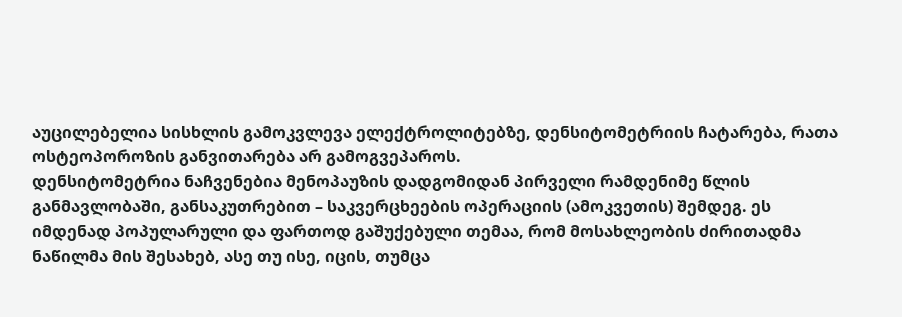აუცილებელია სისხლის გამოკვლევა ელექტროლიტებზე, დენსიტომეტრიის ჩატარება, რათა ოსტეოპოროზის განვითარება არ გამოგვეპაროს.
დენსიტომეტრია ნაჩვენებია მენოპაუზის დადგომიდან პირველი რამდენიმე წლის განმავლობაში, განსაკუთრებით – საკვერცხეების ოპერაციის (ამოკვეთის) შემდეგ. ეს იმდენად პოპულარული და ფართოდ გაშუქებული თემაა, რომ მოსახლეობის ძირითადმა ნაწილმა მის შესახებ, ასე თუ ისე, იცის, თუმცა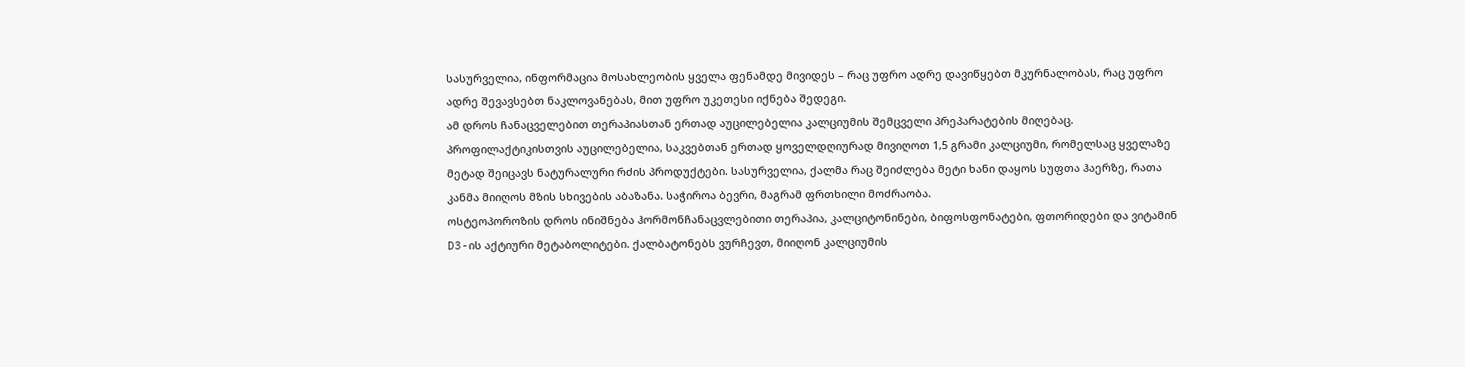სასურველია, ინფორმაცია მოსახლეობის ყველა ფენამდე მივიდეს – რაც უფრო ადრე დავიწყებთ მკურნალობას, რაც უფრო ადრე შევავსებთ ნაკლოვანებას, მით უფრო უკეთესი იქნება შედეგი.
ამ დროს ჩანაცველებით თერაპიასთან ერთად აუცილებელია კალციუმის შემცველი პრეპარატების მიღებაც. პროფილაქტიკისთვის აუცილებელია, საკვებთან ერთად ყოველდღიურად მივიღოთ 1,5 გრამი კალციუმი, რომელსაც ყველაზე მეტად შეიცავს ნატურალური რძის პროდუქტები. სასურველია, ქალმა რაც შეიძლება მეტი ხანი დაყოს სუფთა ჰაერზე, რათა კანმა მიიღოს მზის სხივების აბაზანა. საჭიროა ბევრი, მაგრამ ფრთხილი მოძრაობა.
ოსტეოპოროზის დროს ინიშნება ჰორმონჩანაცვლებითი თერაპია, კალციტონინები, ბიფოსფონატები, ფთორიდები და ვიტამინ D3-ის აქტიური მეტაბოლიტები. ქალბატონებს ვურჩევთ, მიიღონ კალციუმის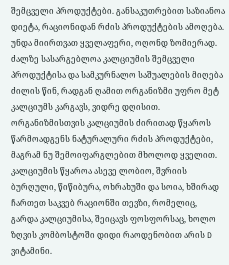შემცველი პროდუქტები. განსაკუთრებით საზიანოა დიეტა, რაციონიდან რძის პროდუქტების ამოღება.
უნდა მიირთვათ ყველაფერი, ოღონდ ზომიერად. ძალზე სასარგებლოა კალციუმის შემცველი პროდუქტისა და სამკურნალო საშუალების მიღება ძილის წინ, რადგან ღამით ორგანიზმი უფრო მეტ კალციუმს კარგავს, ვიდრე დღისით.
ორგანიზმისთვის კალციუმის ძირითად წყაროს წარმოადგენს ნატურალური რძის პროდუქტები, მაგრამ ნუ შემოიფარგლებით მხოლოდ ყველით. კალციუმის წყაროა ასევე ლობიო, შვრიის ბურღული, წიწიბურა, ოხრახუში და სოია, ხშირად ჩართეთ საკვებ რაციონში თევზი, რომელიც, გარდა კალციუმისა, შეიცავს ფოსფორსაც, ხოლო ზღვის კომბოსტოში დიდი რაოდენობით არის D ვიტამინი.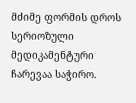მძიმე ფორმის დროს სერიოზული მედიკამენტური ჩარევაა საჭირო.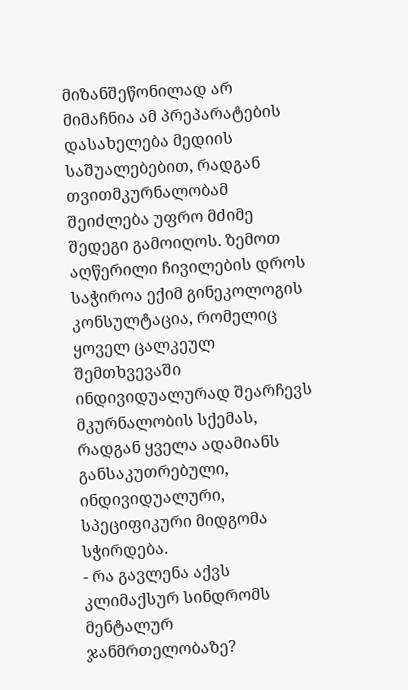მიზანშეწონილად არ მიმაჩნია ამ პრეპარატების დასახელება მედიის საშუალებებით, რადგან თვითმკურნალობამ შეიძლება უფრო მძიმე შედეგი გამოიღოს. ზემოთ აღწერილი ჩივილების დროს საჭიროა ექიმ გინეკოლოგის კონსულტაცია, რომელიც ყოველ ცალკეულ შემთხვევაში ინდივიდუალურად შეარჩევს მკურნალობის სქემას, რადგან ყველა ადამიანს განსაკუთრებული, ინდივიდუალური, სპეციფიკური მიდგომა სჭირდება.
- რა გავლენა აქვს კლიმაქსურ სინდრომს მენტალურ ჯანმრთელობაზე?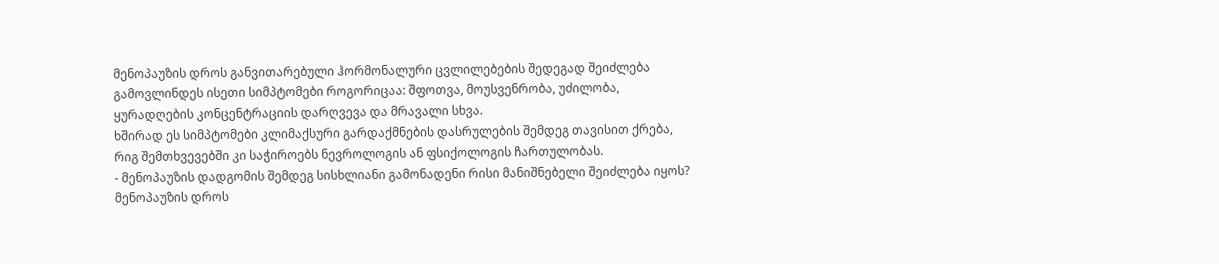მენოპაუზის დროს განვითარებული ჰორმონალური ცვლილებების შედეგად შეიძლება გამოვლინდეს ისეთი სიმპტომები როგორიცაა: შფოთვა, მოუსვენრობა, უძილობა, ყურადღების კონცენტრაციის დარღვევა და მრავალი სხვა.
ხშირად ეს სიმპტომები კლიმაქსური გარდაქმნების დასრულების შემდეგ თავისით ქრება, რიგ შემთხვევებში კი საჭიროებს ნევროლოგის ან ფსიქოლოგის ჩართულობას.
- მენოპაუზის დადგომის შემდეგ სისხლიანი გამონადენი რისი მანიშნებელი შეიძლება იყოს?
მენოპაუზის დროს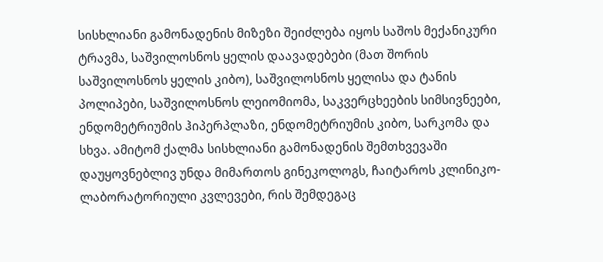სისხლიანი გამონადენის მიზეზი შეიძლება იყოს საშოს მექანიკური ტრავმა, საშვილოსნოს ყელის დაავადებები (მათ შორის საშვილოსნოს ყელის კიბო), საშვილოსნოს ყელისა და ტანის პოლიპები, საშვილოსნოს ლეიომიომა, საკვერცხეების სიმსივნეები, ენდომეტრიუმის ჰიპერპლაზი, ენდომეტრიუმის კიბო, სარკომა და სხვა. ამიტომ ქალმა სისხლიანი გამონადენის შემთხვევაში დაუყოვნებლივ უნდა მიმართოს გინეკოლოგს, ჩაიტაროს კლინიკო-ლაბორატორიული კვლევები, რის შემდეგაც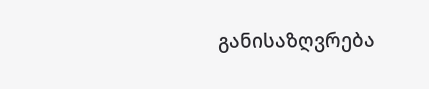განისაზღვრება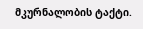მკურნალობის ტაქტი.